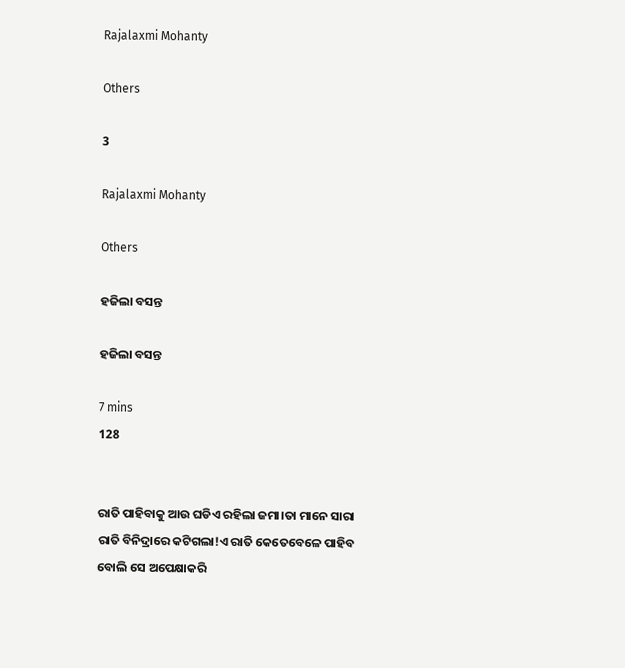Rajalaxmi Mohanty

Others

3

Rajalaxmi Mohanty

Others

ହଜିଲା ବସନ୍ତ

ହଜିଲା ବସନ୍ତ

7 mins
128


ରାତି ପାହିବାକୁ ଆଉ ଘଡିଏ ରହିଲା ଜମା।ତା ମାନେ ସାରା ରାତି ବିନିଦ୍ରାରେ କଟିଗଲା!ଏ ରାତି କେତେବେଳେ ପାହିବ ବୋଲି ସେ ଅପେକ୍ଷାକରି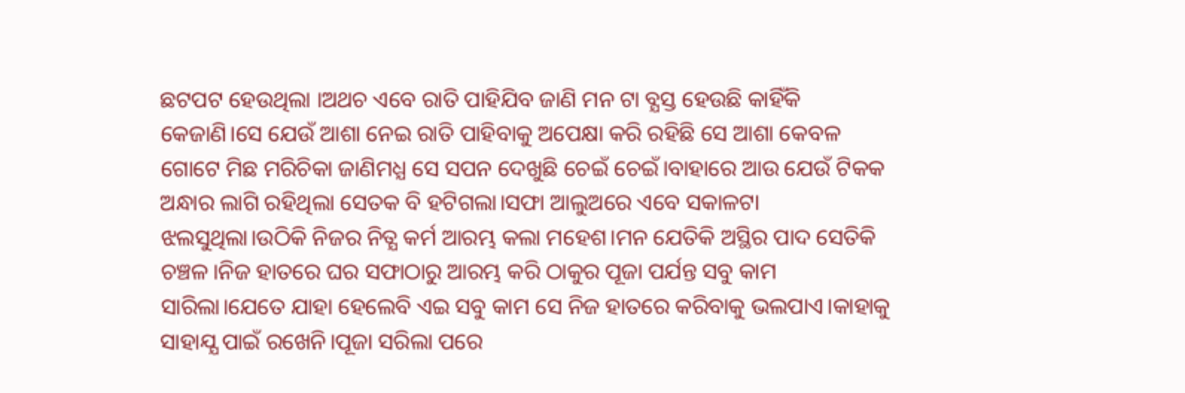ଛଟପଟ ହେଉଥିଲା ।ଅଥଚ ଏବେ ରାତି ପାହିଯିବ ଜାଣି ମନ ଟା ବ୍ଯସ୍ତ ହେଉଛି କାହିଁକି କେଜାଣି।ସେ ଯେଉଁ ଆଶା ନେଇ ରାତି ପାହିବାକୁ ଅପେକ୍ଷା କରି ରହିଛି ସେ ଆଶା କେବଳ ଗୋଟେ ମିଛ ମରିଚିକା ଜାଣିମଧ୍ଯ ସେ ସପନ ଦେଖୁଛି ଚେଇଁ ଚେଇଁ।ବାହାରେ ଆଉ ଯେଉଁ ଟିକକ ଅନ୍ଧାର ଲାଗି ରହିଥିଲା ସେତକ ବି ହଟିଗଲା।ସଫା ଆଲୁଅରେ ଏବେ ସକାଳଟା ଝଲସୁଥିଲା।ଉଠିକି ନିଜର ନିତ୍ଯ କର୍ମ ଆରମ୍ଭ କଲା ମହେଶ।ମନ ଯେତିକି ଅସ୍ଥିର ପାଦ ସେତିକି ଚଞ୍ଚଳ।ନିଜ ହାତରେ ଘର ସଫାଠାରୁ ଆରମ୍ଭ କରି ଠାକୁର ପୂଜା ପର୍ଯନ୍ତ ସବୁ କାମ ସାରିଲା।ଯେତେ ଯାହା ହେଲେବି ଏଇ ସବୁ କାମ ସେ ନିଜ ହାତରେ କରିବାକୁ ଭଲପାଏ।କାହାକୁ ସାହାଯ୍ଯ ପାଇଁ ରଖେନି।ପୂଜା ସରିଲା ପରେ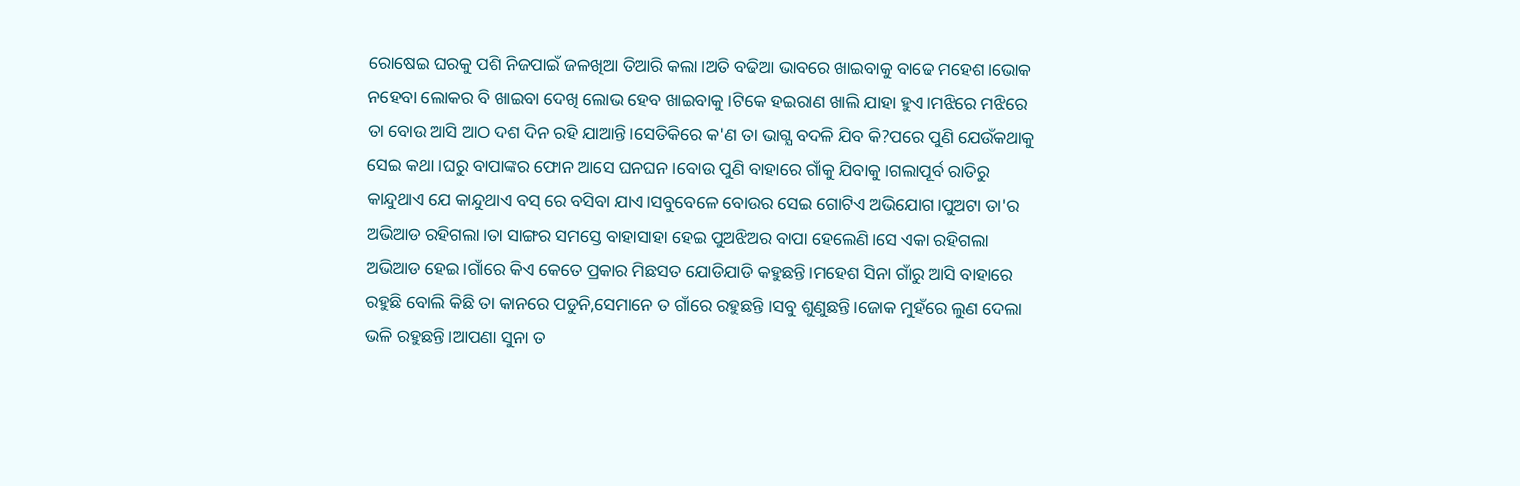ରୋଷେଇ ଘରକୁ ପଶି ନିଜପାଇଁ ଜଳଖିଆ ତିଆରି କଲା।ଅତି ବଢିଆ ଭାବରେ ଖାଇବାକୁ ବାଢେ ମହେଶ।ଭୋକ ନହେବା ଲୋକର ବି ଖାଇବା ଦେଖି ଲୋଭ ହେବ ଖାଇବାକୁ।ଟିକେ ହଇରାଣ ଖାଲି ଯାହା ହୁଏ।ମଝିରେ ମଝିରେ ତା ବୋଉ ଆସି ଆଠ ଦଶ ଦିନ ରହି ଯାଆନ୍ତି।ସେତିକିରେ କ'ଣ ତା ଭାଗ୍ଯ ବଦଳି ଯିବ କି?ପରେ ପୁଣି ଯେଉଁକଥାକୁ ସେଇ କଥା।ଘରୁ ବାପାଙ୍କର ଫୋନ ଆସେ ଘନଘନ।ବୋଉ ପୁଣି ବାହାରେ ଗାଁକୁ ଯିବାକୁ।ଗଲାପୂର୍ବ ରାତିରୁ କାନ୍ଦୁଥାଏ ଯେ କାନ୍ଦୁଥାଏ ବସ୍ ରେ ବସିବା ଯାଏ।ସବୁବେଳେ ବୋଉର ସେଇ ଗୋଟିଏ ଅଭିଯୋଗ।ପୁଅଟା ତା'ର ଅଭିଆଡ ରହିଗଲା।ତା ସାଙ୍ଗର ସମସ୍ତେ ବାହାସାହା ହେଇ ପୁଅଝିଅର ବାପା ହେଲେଣି।ସେ ଏକା ରହିଗଲା ଅଭିଆଡ ହେଇ।ଗାଁରେ କିଏ କେତେ ପ୍ରକାର ମିଛସତ ଯୋଡିଯାଡି କହୁଛନ୍ତି।ମହେଶ ସିନା ଗାଁରୁ ଆସି ବାହାରେ ରହୁଛି ବୋଲି କିଛି ତା କାନରେ ପଡୁନି,ସେମାନେ ତ ଗାଁରେ ରହୁଛନ୍ତି ।ସବୁ ଶୁଣୁଛନ୍ତି।ଜୋକ ମୁହଁରେ ଲୁଣ ଦେଲା ଭଳି ରହୁଛନ୍ତି।ଆପଣା ସୁନା ତ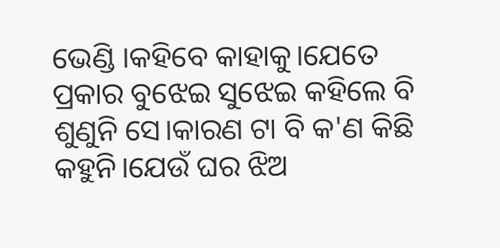ଭେଣ୍ଡି ।କହିବେ କାହାକୁ।ଯେତେ ପ୍ରକାର ବୁଝେଇ ସୁଝେଇ କହିଲେ ବି ଶୁଣୁନି ସେ।କାରଣ ଟା ବି କ'ଣ କିଛି କହୁନି।ଯେଉଁ ଘର ଝିଅ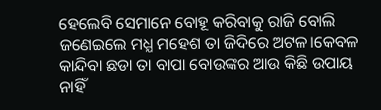ହେଲେବି ସେମାନେ ବୋହୂ କରିବାକୁ ରାଜି ବୋଲି ଜଣେଇଲେ ମଧ୍ଯ ମହେଶ ତା ଜିଦିରେ ଅଟଳ।କେବଳ କାନ୍ଦିବା ଛଡା ତା ବାପା ବୋଉଙ୍କର ଆଉ କିଛି ଉପାୟ ନାହିଁ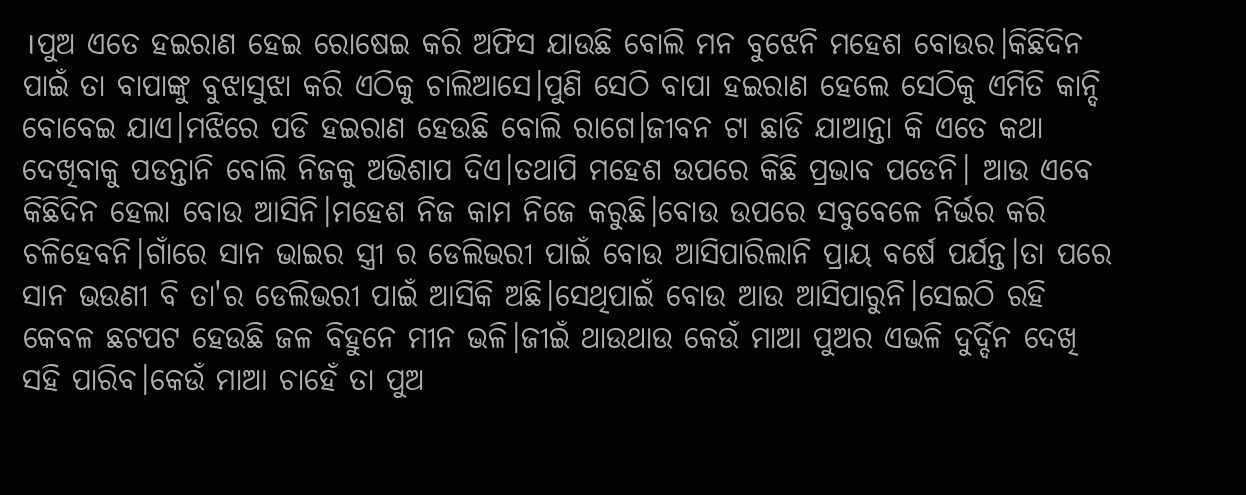।ପୁଅ ଏତେ ହଇରାଣ ହେଇ ରୋଷେଇ କରି ଅଫିସ ଯାଉଛି ବୋଲି ମନ ବୁଝେନି ମହେଶ ବୋଉର।କିଛିଦିନ ପାଇଁ ତା ବାପାଙ୍କୁ ବୁଝାସୁଝା କରି ଏଠିକୁ ଚାଲିଆସେ।ପୁଣି ସେଠି ବାପା ହଇରାଣ ହେଲେ ସେଠିକୁ ଏମିତି କାନ୍ଦି ବୋବେଇ ଯାଏ।ମଝିରେ ପଡି ହଇରାଣ ହେଉଛି ବୋଲି ରାଗେ।ଜୀବନ ଟା ଛାଡି ଯାଆନ୍ତା କି ଏତେ କଥା ଦେଖିବାକୁ ପଡନ୍ତାନି ବୋଲି ନିଜକୁ ଅଭିଶାପ ଦିଏ।ତଥାପି ମହେଶ ଉପରେ କିଛି ପ୍ରଭାବ ପଡେନି। ଆଉ ଏବେ କିଛିଦିନ ହେଲା ବୋଉ ଆସିନି।ମହେଶ ନିଜ କାମ ନିଜେ କରୁଛି।ବୋଉ ଉପରେ ସବୁବେଳେ ନିର୍ଭର କରି ଚଳିହେବନି।ଗାଁରେ ସାନ ଭାଇର ସ୍ତ୍ରୀ ର ଡେଲିଭରୀ ପାଇଁ ବୋଉ ଆସିପାରିଲାନି ପ୍ରାୟ ବର୍ଷେ ପର୍ଯନ୍ତ।ତା ପରେ ସାନ ଭଉଣୀ ବି ତା'ର ଡେଲିଭରୀ ପାଇଁ ଆସିକି ଅଛି।ସେଥିପାଇଁ ବୋଉ ଆଉ ଆସିପାରୁନି।ସେଇଠି ରହି କେବଳ ଛଟପଟ ହେଉଛି ଜଳ ବିହୁନେ ମୀନ ଭଳି।ଜୀଇଁ ଥାଉଥାଉ କେଉଁ ମାଆ ପୁଅର ଏଭଳି ଦୁର୍ଦ୍ଦିନ ଦେଖି ସହି ପାରିବ।କେଉଁ ମାଆ ଚାହେଁ ତା ପୁଅ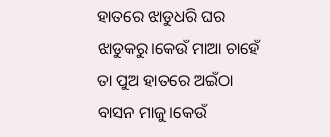ହାତରେ ଝାଡୁଧରି ଘର ଝାଡୁକରୁ।କେଉଁ ମାଆ ଚାହେଁ ତା ପୁଅ ହାତରେ ଅଇଁଠା ବାସନ ମାଜୁ।କେଉଁ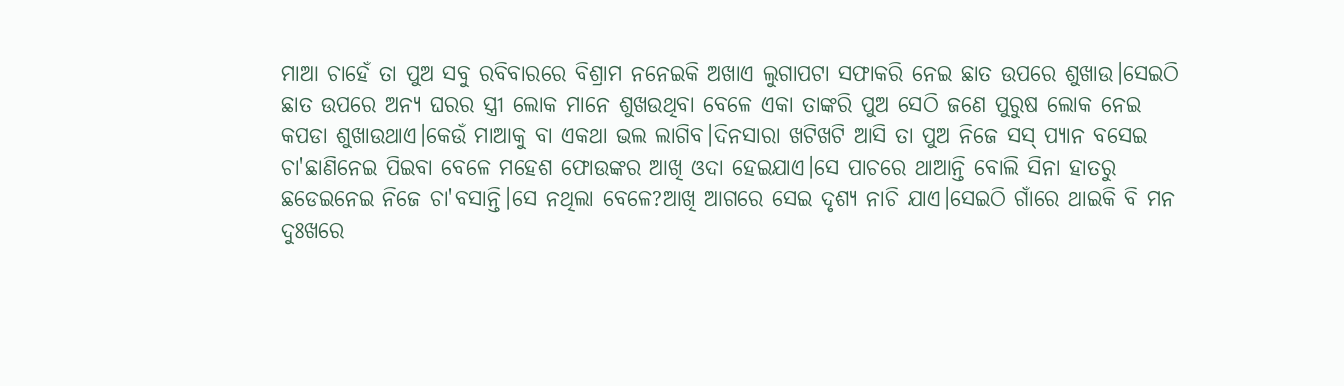ମାଆ ଚାହେଁ ତା ପୁଅ ସବୁ ରବିବାରରେ ବିଶ୍ରାମ ନନେଇକି ଅଖାଏ ଲୁଗାପଟା ସଫାକରି ନେଇ ଛାତ ଉପରେ ଶୁଖାଉ।ସେଇଠି ଛାତ ଉପରେ ଅନ୍ଯ ଘରର ସ୍ତ୍ରୀ ଲୋକ ମାନେ ଶୁଖଉଥିବା ବେଳେ ଏକା ତାଙ୍କରି ପୁଅ ସେଠି ଜଣେ ପୁରୁଷ ଲୋକ ନେଇ କପଡା ଶୁଖାଉଥାଏ।କେଉଁ ମାଆକୁ ବା ଏକଥା ଭଲ ଲାଗିବ।ଦିନସାରା ଖଟିଖଟି ଆସି ତା ପୁଅ ନିଜେ ସସ୍ ପ୍ଯାନ ବସେଇ ଚା'ଛାଣିନେଇ ପିଇବା ବେଳେ ମହେଶ ଫୋଉଙ୍କର ଆଖି ଓଦା ହେଇଯାଏ।ସେ ପାଚରେ ଥାଆନ୍ତି ବୋଲି ସିନା ହାତରୁ ଛଡେଇନେଇ ନିଜେ ଚା'ବସାନ୍ତି।ସେ ନଥିଲା ବେଳେ?ଆଖି ଆଗରେ ସେଇ ଦୃଶ୍ଯ ନାଚି ଯାଏ।ସେଇଠି ଗାଁରେ ଥାଇକି ବି ମନ ଦୁଃଖରେ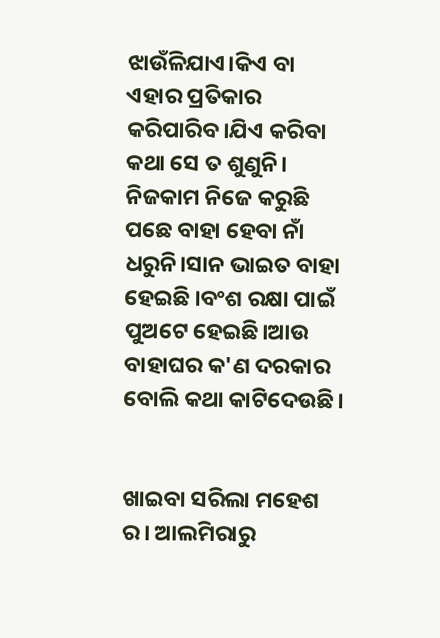ଝାଉଁଳିଯାଏ।କିଏ ବା ଏହାର ପ୍ରତିକାର କରିପାରିବ।ଯିଏ କରିବା କଥା ସେ ତ ଶୁଣୁନି। ନିଜକାମ ନିଜେ କରୁଛି ପଛେ ବାହା ହେବା ନାଁ ଧରୁନି।ସାନ ଭାଇତ ବାହା ହେଇଛି ।ବଂଶ ରକ୍ଷା ପାଇଁ ପୁଅଟେ ହେଇଛି।ଆଉ ବାହାଘର କ'ଣ ଦରକାର ବୋଲି କଥା କାଟିଦେଉଛି।


ଖାଇବା ସରିଲା ମହେଶ ର। ଆଲମିରାରୁ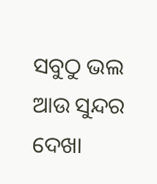ସବୁଠୁ ଭଲ ଆଉ ସୁନ୍ଦର ଦେଖା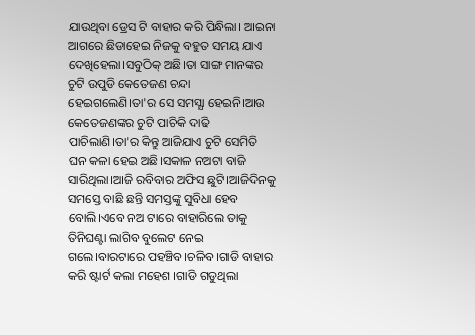ଯାଉଥିବା ଡ୍ରେସ ଟି ବାହାର କରି ପିନ୍ଧିଲା। ଆଇନା ଆଗରେ ଛିଡାହେଇ ନିଜକୁ ବହୁତ ସମୟ ଯାଏ ଦେଖିହେଲା।ସବୁଠିକ୍ ଅଛି।ତା ସାଙ୍ଗ ମାନଙ୍କର ଚୁଟି ଉପୁଡି କେତେଜଣ ଚନ୍ଦା ହେଇଗଲେଣି।ତା'ର ସେ ସମସ୍ଯା ହେଇନି।ଆଉ କେତେଜଣଙ୍କର ଚୁଟି ପାଚିକି ଦାଢି ପାଚିଲାଣି।ତା'ର କିନ୍ତୁ ଆଜିଯାଏ ଚୁଟି ସେମିତି ଘନ କଳା ହେଇ ଅଛି।ସକାଳ ନଅଟା ବାଜି ସାରିଥିଲା।ଆଜି ରବିବାର ଅଫିସ ଛୁଟି।ଆଜିଦିନକୁ ସମସ୍ତେ ବାଛି ଛନ୍ତି ସମସ୍ତଙ୍କୁ ସୁବିଧା ହେବ ବୋଲି।ଏବେ ନଅ ଟାରେ ବାହାରିଲେ ତାକୁ ତିନିଘଣ୍ଟା ଲାଗିବ ବୁଲେଟ ନେଇ ଗଲେ।ବାରଟାରେ ପହଞ୍ଚିବ।ଚଳିବ।ଗାଡି ବାହାର କରି ଷ୍ଟାର୍ଟ କଲା ମହେଶ ।ଗାଡି ଗଡୁଥିଲା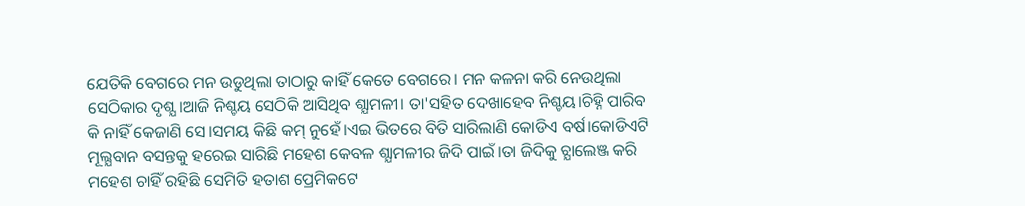ଯେତିକି ବେଗରେ ମନ ଉଡୁଥିଲା ତାଠାରୁ କାହିଁ କେତେ ବେଗରେ। ମନ କଳନା କରି ନେଉଥିଲା ସେଠିକାର ଦୃଶ୍ଯ।ଆଜି ନିଶ୍ଚୟ ସେଠିକି ଆସିଥିବ ଶ୍ଯାମଳୀ। ତା'ସହିତ ଦେଖାହେବ ନିଶ୍ଚୟ।ଚିହ୍ନି ପାରିବ କି ନାହିଁ କେଜାଣି ସେ।ସମୟ କିଛି କମ୍ ନୁହେଁ।ଏଇ ଭିତରେ ବିତି ସାରିଲାଣି କୋଡିଏ ବର୍ଷ।କୋଡିଏଟି ମୂଲ୍ଯବାନ ବସନ୍ତକୁ ହରେଇ ସାରିଛି ମହେଶ କେବଳ ଶ୍ଯାମଳୀର ଜିଦି ପାଇଁ।ତା ଜିଦିକୁ ଚ୍ଯାଲେଞ୍ଜ କରି ମହେଶ ଚାହିଁ ରହିଛି ସେମିତି ହତାଶ ପ୍ରେମିକଟେ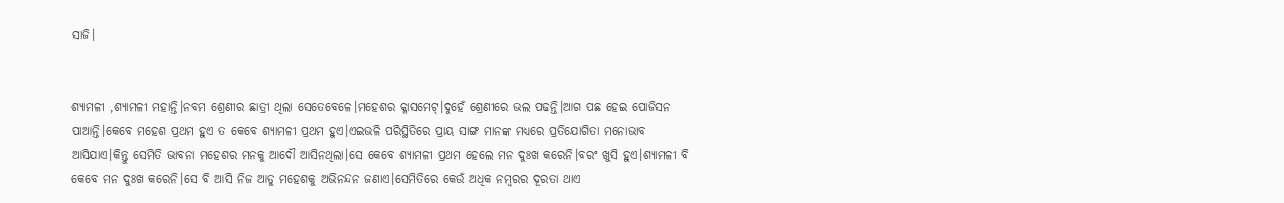ସାଜି।


ଶ୍ଯାମଳୀ ,ଶ୍ଯାମଳୀ ମହାନ୍ତି।ନବମ ଶ୍ରେଣୀର ଛାତ୍ରୀ ଥିଲା ସେତେବେଳେ।ମହେଶର କ୍ଳାସମେଟ୍।ଦୁହେଁ ଶ୍ରେଣୀରେ ଭଲ ପଢନ୍ତି।ଆଗ ପଛ ହେଇ ପୋଜିସନ ପାଆନ୍ତି।କେବେ ମହେଶ ପ୍ରଥମ ହୁଏ ତ କେବେ ଶ୍ଯାମଳୀ ପ୍ରଥମ ହୁଏ।ଏଇଭଳି ପରିସ୍ଥିତିରେ ପ୍ରାୟ ସାଙ୍ଗ ମାନଙ୍କ ମଧ୍ଯରେ ପ୍ରତିଯୋଗିତା ମନୋଭାବ ଆସିଯାଏ।କିନ୍ତୁ ସେମିତି ଭାବନା ମହେଶର ମନକୁ ଆଦୌ ଆସିନଥିଲା।ସେ କେବେ ଶ୍ଯାମଳୀ ପ୍ରଥମ ହେଲେ ମନ ଦୁଃଖ କରେନି।ବରଂ ଖୁସି ହୁଏ।ଶ୍ଯାମଳୀ ବି କେବେ ମନ ଦୁଃଖ କରେନି।ସେ ବି ଆସି ନିଜ ଆଡୁ ମହେଶକୁ ଅଭିନନ୍ଦନ ଜଣାଏ।ସେମିତିରେ କେଉଁ ଅଧିକ ନମ୍ବରର ଦୂରତା ଥାଏ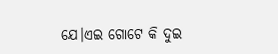ଯେ।ଏଇ ଗୋଟେ କି ଦୁଇ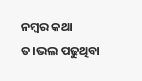ନମ୍ବର କଥା ତ।ଭଲ ପଢୁଥିବା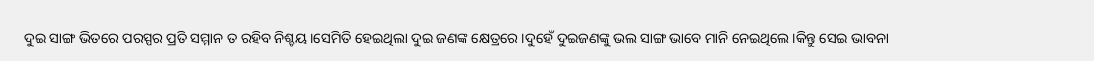ଦୁଇ ସାଙ୍ଗ ଭିତରେ ପରସ୍ପର ପ୍ରତି ସମ୍ମାନ ତ ରହିବ ନିଶ୍ଚୟ।ସେମିତି ହେଇଥିଲା ଦୁଇ ଜଣଙ୍କ କ୍ଷେତ୍ରରେ।ଦୁହେଁ ଦୁଇଜଣଙ୍କୁ ଭଲ ସାଙ୍ଗ ଭାବେ ମାନି ନେଇଥିଲେ।କିନ୍ତୁ ସେଇ ଭାବନା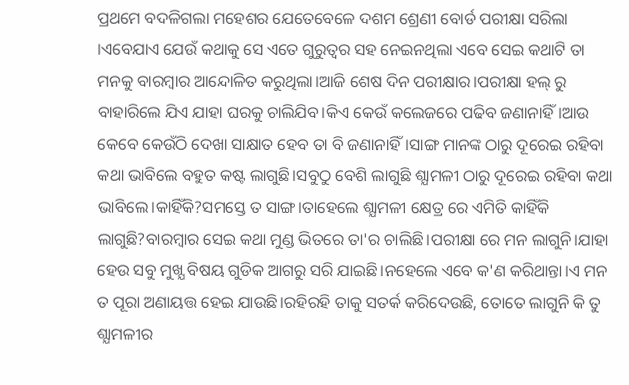ପ୍ରଥମେ ବଦଳିଗଲା ମହେଶର ଯେତେବେଳେ ଦଶମ ଶ୍ରେଣୀ ବୋର୍ଡ ପରୀକ୍ଷା ସରିଲା ।ଏବେଯାଏ ଯେଉଁ କଥାକୁ ସେ ଏତେ ଗୁରୁତ୍ବର ସହ ନେଇନଥିଲା ଏବେ ସେଇ କଥାଟି ତା ମନକୁ ବାରମ୍ବାର ଆନ୍ଦୋଳିତ କରୁଥିଲା।ଆଜି ଶେଷ ଦିନ ପରୀକ୍ଷାର।ପରୀକ୍ଷା ହଲ୍ ରୁ ବାହାରିଲେ ଯିଏ ଯାହା ଘରକୁ ଚାଲିଯିବ।କିଏ କେଉଁ କଲେଜରେ ପଢିବ ଜଣାନାହିଁ।ଆଉ କେବେ କେଉଁଠି ଦେଖା ସାକ୍ଷାତ ହେବ ତା ବି ଜଣାନାହିଁ।ସାଙ୍ଗ ମାନଙ୍କ ଠାରୁ ଦୂରେଇ ରହିବା କଥା ଭାବିଲେ ବହୁତ କଷ୍ଟ ଲାଗୁଛି।ସବୁଠୁ ବେଶି ଲାଗୁଛି ଶ୍ଯାମଳୀ ଠାରୁ ଦୂରେଇ ରହିବା କଥା ଭାବିଲେ।କାହିଁକି?ସମସ୍ତେ ତ ସାଙ୍ଗ।ତାହେଲେ ଶ୍ଯାମଳୀ କ୍ଷେତ୍ର ରେ ଏମିତି କାହିଁକି ଲାଗୁଛି?ବାରମ୍ବାର ସେଇ କଥା ମୁଣ୍ଡ ଭିତରେ ତା'ର ଚାଲିଛି।ପରୀକ୍ଷା ରେ ମନ ଲାଗୁନି।ଯାହା ହେଉ ସବୁ ମୁଖ୍ଯ ବିଷୟ ଗୁଡିକ ଆଗରୁ ସରି ଯାଇଛି।ନହେଲେ ଏବେ କ'ଣ କରିଥାନ୍ତା।ଏ ମନ ତ ପୂରା ଅଣାୟତ୍ତ ହେଇ ଯାଉଛି।ରହିରହି ତାକୁ ସତର୍କ କରିଦେଉଛି, ତୋତେ ଲାଗୁନି କି ତୁ ଶ୍ଯାମଳୀର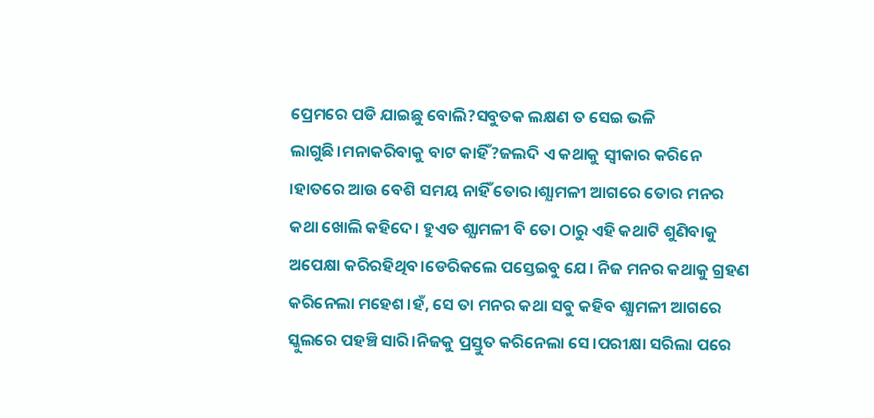ପ୍ରେମରେ ପଡି ଯାଇଛୁ ବୋଲି?ସବୁତକ ଲକ୍ଷଣ ତ ସେଇ ଭଳି ଲାଗୁଛି।ମନାକରିବାକୁ ବାଟ କାହିଁ?ଜଲଦି ଏ କଥାକୁ ସ୍ବୀକାର କରିନେ ।ହାତରେ ଆଉ ବେଶି ସମୟ ନାହିଁ ତୋର।ଶ୍ଯାମଳୀ ଆଗରେ ତୋର ମନର କଥା ଖୋଲି କହିଦେ। ହୁଏତ ଶ୍ଯାମଳୀ ବି ତୋ ଠାରୁ ଏହି କଥାଟି ଶୁଣିବାକୁ ଅପେକ୍ଷା କରିରହିଥିବ।ଡେରିକଲେ ପସ୍ତେଇବୁ ଯେ। ନିଜ ମନର କଥାକୁ ଗ୍ରହଣ କରିନେଲା ମହେଶ।ହଁ, ସେ ତା ମନର କଥା ସବୁ କହିବ ଶ୍ଯାମଳୀ ଆଗରେ ସ୍କୁଲରେ ପହଞ୍ଚି ସାରି।ନିଜକୁ ପ୍ରସ୍ତୁତ କରିନେଲା ସେ।ପରୀକ୍ଷା ସରିଲା ପରେ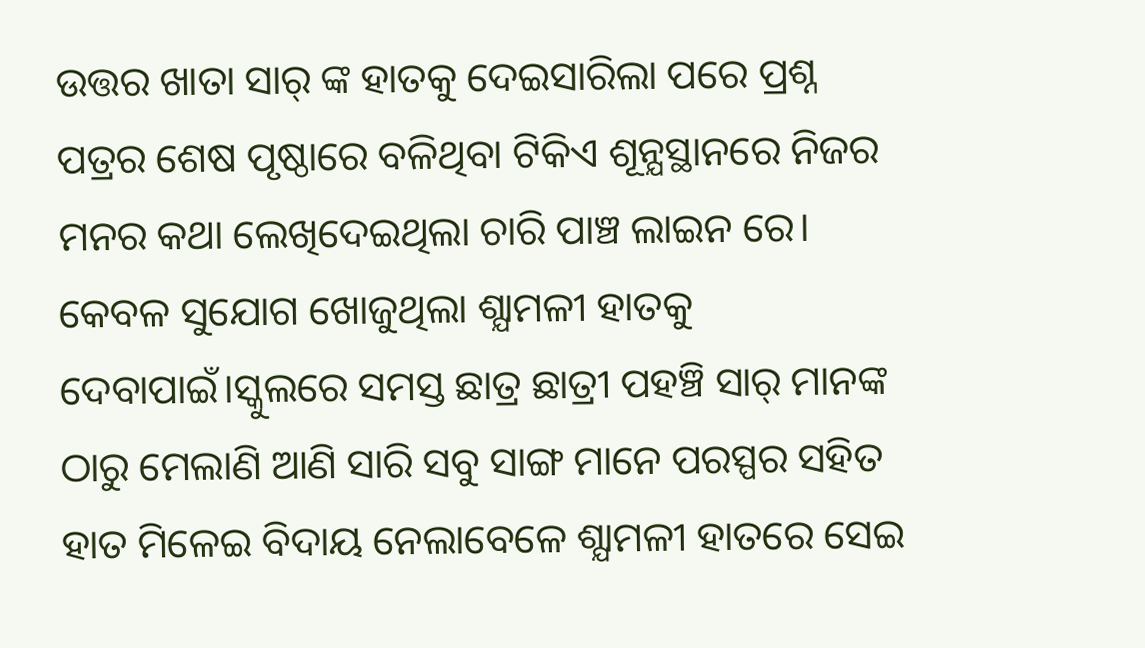ଉତ୍ତର ଖାତା ସାର୍ ଙ୍କ ହାତକୁ ଦେଇସାରିଲା ପରେ ପ୍ରଶ୍ନ ପତ୍ରର ଶେଷ ପୃଷ୍ଠାରେ ବଳିଥିବା ଟିକିଏ ଶୂନ୍ଯସ୍ଥାନରେ ନିଜର ମନର କଥା ଲେଖିଦେଇଥିଲା ଚାରି ପାଞ୍ଚ ଲାଇନ ରେ। କେବଳ ସୁଯୋଗ ଖୋଜୁଥିଲା ଶ୍ଯାମଳୀ ହାତକୁ ଦେବାପାଇଁ।ସ୍କୁଲରେ ସମସ୍ତ ଛାତ୍ର ଛାତ୍ରୀ ପହଞ୍ଚି ସାର୍ ମାନଙ୍କ ଠାରୁ ମେଲାଣି ଆଣି ସାରି ସବୁ ସାଙ୍ଗ ମାନେ ପରସ୍ପର ସହିତ ହାତ ମିଳେଇ ବିଦାୟ ନେଲାବେଳେ ଶ୍ଯାମଳୀ ହାତରେ ସେଇ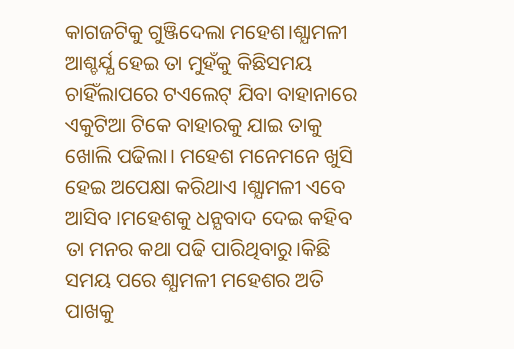କାଗଜଟିକୁ ଗୁଞ୍ଜିଦେଲା ମହେଶ।ଶ୍ଯାମଳୀ ଆଶ୍ଚର୍ଯ୍ଯ ହେଇ ତା ମୁହଁକୁ କିଛିସମୟ ଚାହିଁଲାପରେ ଟଏଲେଟ୍ ଯିବା ବାହାନାରେ ଏକୁଟିଆ ଟିକେ ବାହାରକୁ ଯାଇ ତାକୁ ଖୋଲି ପଢିଲା। ମହେଶ ମନେମନେ ଖୁସି ହେଇ ଅପେକ୍ଷା କରିଥାଏ ।ଶ୍ଯାମଳୀ ଏବେ ଆସିବ ।ମହେଶକୁ ଧନ୍ଯବାଦ ଦେଇ କହିବ ତା ମନର କଥା ପଢି ପାରିଥିବାରୁ।କିଛି ସମୟ ପରେ ଶ୍ଯାମଳୀ ମହେଶର ଅତି ପାଖକୁ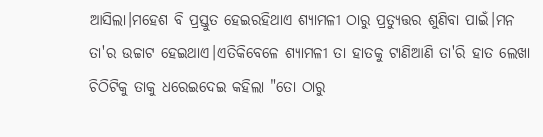ଆସିଲା।ମହେଶ ବି ପ୍ରସ୍ତୁତ ହେଇରହିଥାଏ ଶ୍ଯାମଳୀ ଠାରୁ ପ୍ରତ୍ଯୁତ୍ତର ଶୁଣିବା ପାଇଁ।ମନ ତା'ର ଉଚ୍ଚାଟ ହେଇଥାଏ।ଏତିକିବେଳେ ଶ୍ଯାମଳୀ ତା ହାତକୁ ଟାଣିଆଣି ତା'ରି ହାତ ଲେଖା ଚିଠିଟିକୁ ତାକୁ ଧରେଇଦେଇ କହିଲା "ତୋ ଠାରୁ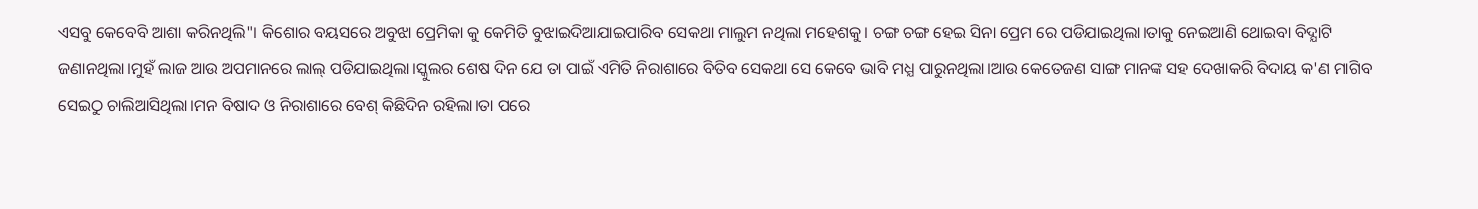ଏସବୁ କେବେବି ଆଶା କରିନଥିଲି"। କିଶୋର ବୟସରେ ଅବୁଝା ପ୍ରେମିକା କୁ କେମିତି ବୁଝାଇଦିଆଯାଇପାରିବ ସେକଥା ମାଲୁମ ନଥିଲା ମହେଶକୁ। ଚଙ୍ଗ ଚଙ୍ଗ ହେଇ ସିନା ପ୍ରେମ ରେ ପଡିଯାଇଥିଲା।ତାକୁ ନେଇଆଣି ଥୋଇବା ବିଦ୍ଯାଟି ଜଣାନଥିଲା।ମୁହଁ ଲାଜ ଆଉ ଅପମାନରେ ଲାଲ୍ ପଡିଯାଇଥିଲା।ସ୍କୁଲର ଶେଷ ଦିନ ଯେ ତା ପାଇଁ ଏମିତି ନିରାଶାରେ ବିତିବ ସେକଥା ସେ କେବେ ଭାବି ମଧ୍ଯ ପାରୁନଥିଲା।ଆଉ କେତେଜଣ ସାଙ୍ଗ ମାନଙ୍କ ସହ ଦେଖାକରି ବିଦାୟ କ'ଣ ମାଗିବ ସେଇଠୁ ଚାଲିଆସିଥିଲା।ମନ ବିଷାଦ ଓ ନିରାଶାରେ ବେଶ୍ କିଛିଦିନ ରହିଲା।ତା ପରେ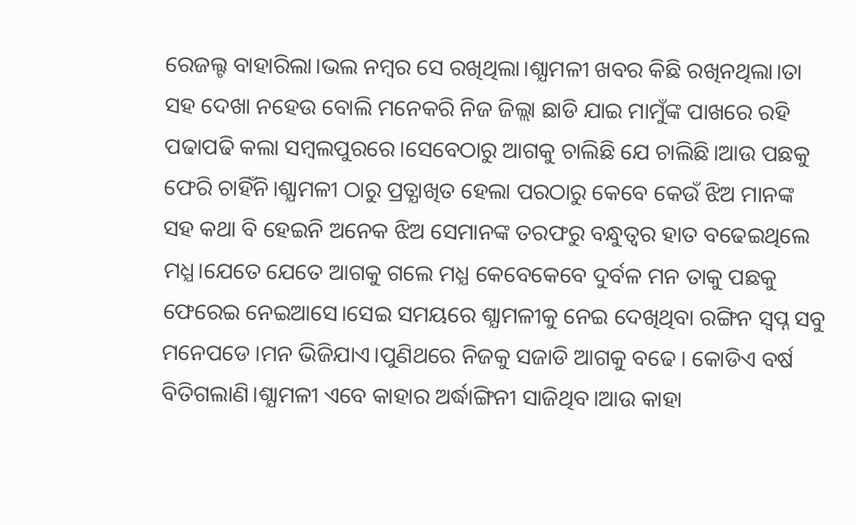ରେଜଲ୍ଟ ବାହାରିଲା।ଭଲ ନମ୍ବର ସେ ରଖିଥିଲା।ଶ୍ଯାମଳୀ ଖବର କିଛି ରଖିନଥିଲା।ତା ସହ ଦେଖା ନହେଉ ବୋଲି ମନେକରି ନିଜ ଜିଲ୍ଲା ଛାଡି ଯାଇ ମାମୁଁଙ୍କ ପାଖରେ ରହି ପଢାପଢି କଲା ସମ୍ବଲପୁରରେ।ସେବେଠାରୁ ଆଗକୁ ଚାଲିଛି ଯେ ଚାଲିଛି।ଆଉ ପଛକୁ ଫେରି ଚାହିଁନି।ଶ୍ଯାମଳୀ ଠାରୁ ପ୍ରତ୍ଯାଖିତ ହେଲା ପରଠାରୁ କେବେ କେଉଁ ଝିଅ ମାନଙ୍କ ସହ କଥା ବି ହେଇନି ଅନେକ ଝିଅ ସେମାନଙ୍କ ତରଫରୁ ବନ୍ଧୁତ୍ବର ହାତ ବଢେଇଥିଲେ ମଧ୍ଯ।ଯେତେ ଯେତେ ଆଗକୁ ଗଲେ ମଧ୍ଯ କେବେକେବେ ଦୁର୍ବଳ ମନ ତାକୁ ପଛକୁ ଫେରେଇ ନେଇଆସେ।ସେଇ ସମୟରେ ଶ୍ଯାମଳୀକୁ ନେଇ ଦେଖିଥିବା ରଙ୍ଗିନ ସ୍ବପ୍ନ ସବୁ ମନେପଡେ।ମନ ଭିଜିଯାଏ।ପୁଣିଥରେ ନିଜକୁ ସଜାଡି ଆଗକୁ ବଢେ। କୋଡିଏ ବର୍ଷ ବିତିଗଲାଣି।ଶ୍ଯାମଳୀ ଏବେ କାହାର ଅର୍ଦ୍ଧାଙ୍ଗିନୀ ସାଜିଥିବ।ଆଉ କାହା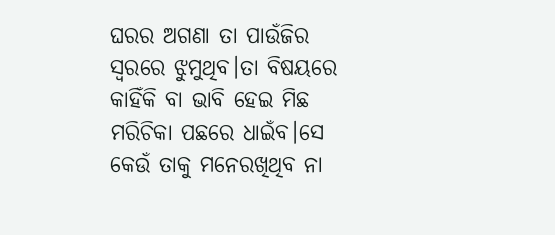ଘରର ଅଗଣା ତା ପାଉଁଜିର ସ୍ବରରେ ଝୁମୁଥିବ।ତା ବିଷୟରେ କାହିଁକି ବା ଭାବି ହେଇ ମିଛ ମରିଚିକା ପଛରେ ଧାଇଁବ।ସେ କେଉଁ ତାକୁ ମନେରଖିଥିବ ନା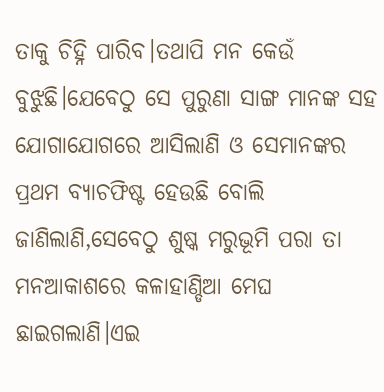ତାକୁ ଚିହ୍ନି ପାରିବ।ତଥାପି ମନ କେଉଁ ବୁଝୁଛି।ଯେବେଠୁ ସେ ପୁରୁଣା ସାଙ୍ଗ ମାନଙ୍କ ସହ ଯୋଗାଯୋଗରେ ଆସିଲାଣି ଓ ସେମାନଙ୍କର ପ୍ରଥମ ବ୍ଯାଚଫିଷ୍ଟ ହେଉଛି ବୋଲି ଜାଣିଲାଣି,ସେବେଠୁ ଶୁଷ୍କ ମରୁଭୂମି ପରା ତା ମନଆକାଶରେ କଳାହାଣ୍ଡିଆ ମେଘ ଛାଇଗଲାଣି।ଏଇ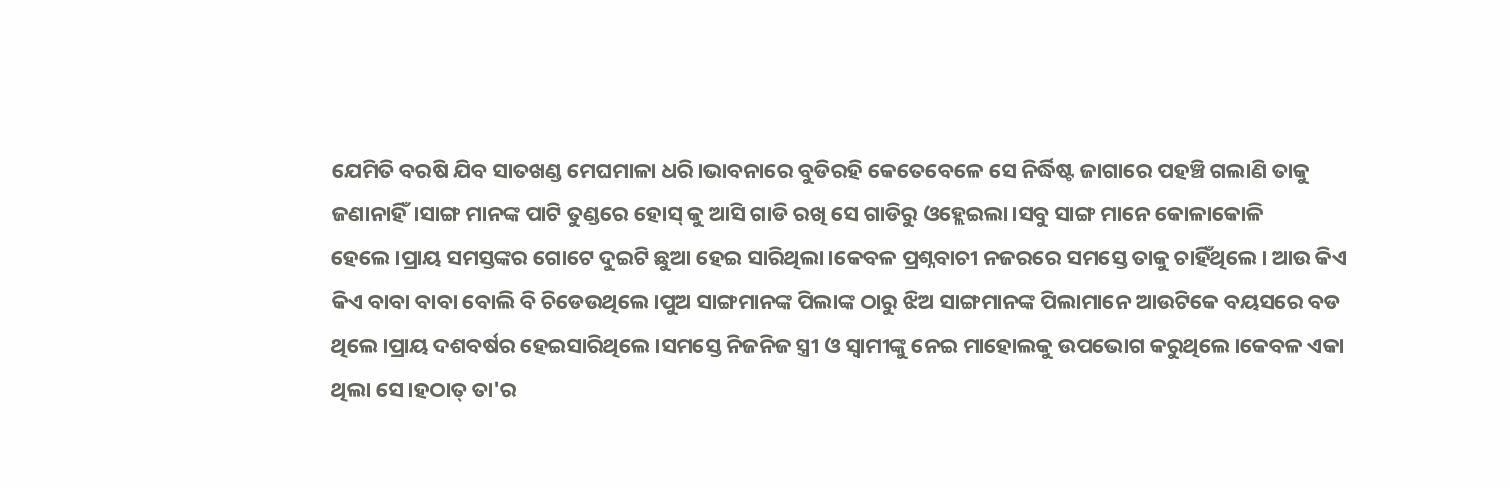ଯେମିତି ବରଷି ଯିବ ସାତଖଣ୍ଡ ମେଘମାଳା ଧରି।ଭାବନାରେ ବୁଡିରହି କେତେବେଳେ ସେ ନିର୍ଦ୍ଧିଷ୍ଟ ଜାଗାରେ ପହଞ୍ଚି ଗଲାଣି ତାକୁ ଜଣାନାହିଁ।ସାଙ୍ଗ ମାନଙ୍କ ପାଟି ତୁଣ୍ଡରେ ହୋସ୍ କୁ ଆସି ଗାଡି ରଖି ସେ ଗାଡିରୁ ଓହ୍ଲେଇଲା।ସବୁ ସାଙ୍ଗ ମାନେ କୋଳାକୋଳି ହେଲେ।ପ୍ରାୟ ସମସ୍ତଙ୍କର ଗୋଟେ ଦୁଇଟି ଛୁଆ ହେଇ ସାରିଥିଲା।କେବଳ ପ୍ରଶ୍ନବାଚୀ ନଜରରେ ସମସ୍ତେ ତାକୁ ଚାହିଁଥିଲେ। ଆଉ କିଏ କିଏ ବାବା ବାବା ବୋଲି ବି ଚିଡେଉଥିଲେ।ପୁଅ ସାଙ୍ଗମାନଙ୍କ ପିଲାଙ୍କ ଠାରୁ ଝିଅ ସାଙ୍ଗମାନଙ୍କ ପିଲାମାନେ ଆଉଟିକେ ବୟସରେ ବଡ ଥିଲେ।ପ୍ରାୟ ଦଶବର୍ଷର ହେଇସାରିଥିଲେ।ସମସ୍ତେ ନିଜନିଜ ସ୍ତ୍ରୀ ଓ ସ୍ବାମୀଙ୍କୁ ନେଇ ମାହୋଲକୁ ଉପଭୋଗ କରୁଥିଲେ।କେବଳ ଏକା ଥିଲା ସେ।ହଠାତ୍ ତା'ର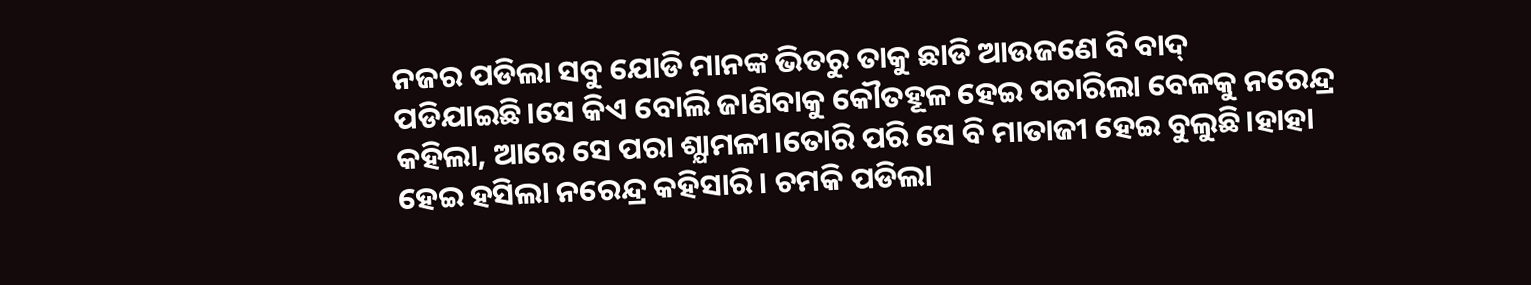ନଜର ପଡିଲା ସବୁ ଯୋଡି ମାନଙ୍କ ଭିତରୁ ତାକୁ ଛାଡି ଆଉଜଣେ ବି ବାଦ୍ ପଡିଯାଇଛି।ସେ କିଏ ବୋଲି ଜାଣିବାକୁ କୌତହୂଳ ହେଇ ପଚାରିଲା ବେଳକୁ ନରେନ୍ଦ୍ର କହିଲା, ଆରେ ସେ ପରା ଶ୍ଯାମଳୀ।ତୋରି ପରି ସେ ବି ମାତାଜୀ ହେଇ ବୁଲୁଛି।ହାହା ହେଇ ହସିଲା ନରେନ୍ଦ୍ର କହିସାରି। ଚମକି ପଡିଲା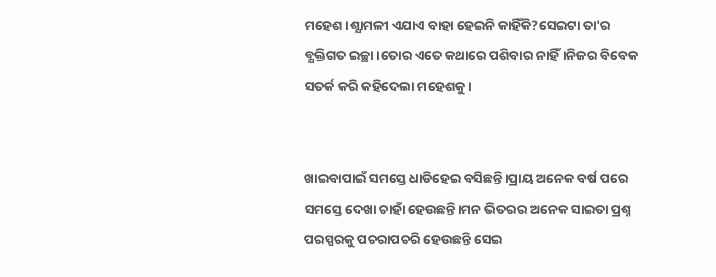ମହେଶ।ଶ୍ଯାମଳୀ ଏଯାଏ ବାହା ହେଇନି କାହିଁକି?ସେଇଟା ତା'ର ବ୍ଯକ୍ତିଗତ ଇଚ୍ଛା।ତୋର ଏତେ କଥାରେ ପଶିବାର ନାହିଁ।ନିଜର ବିବେକ ସତର୍କ କରି କହିଦେଲା ମହେଶକୁ।


ଖାଇବାପାଇଁ ସମସ୍ତେ ଧାଡିହେଇ ବସିଛନ୍ତି।ପ୍ରାୟ ଅନେକ ବର୍ଷ ପରେ ସମସ୍ତେ ଦେଖା ଚାହାଁ ହେଉଛନ୍ତି।ମନ ଭିତରର ଅନେକ ସାଇତା ପ୍ରଶ୍ନ ପରସ୍ପରକୁ ପଚରାପଚରି ହେଉଛନ୍ତି ସେଇ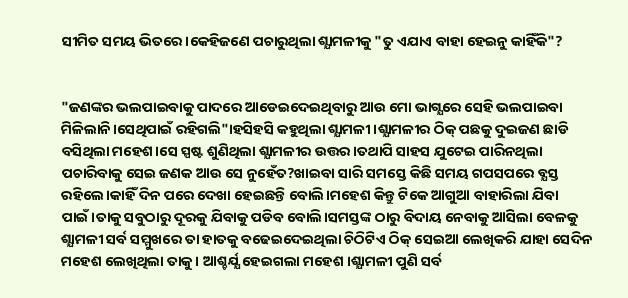ସୀମିତ ସମୟ ଭିତରେ।କେହିଜଣେ ପଚାରୁଥିଲା ଶ୍ଯାମଳୀକୁ "ତୁ ଏଯାଏ ବାହା ହେଇନୁ କାହିଁକି"?


"ଜଣଙ୍କର ଭଲପାଇବାକୁ ପାଦରେ ଆଡେଇଦେଇଥିବାରୁ ଆଉ ମୋ ଭାଗ୍ଯରେ ସେହି ଭଲପାଇବା ମିଳିଲାନି।ସେଥିପାଇଁ ରହିଗଲି"।ହସିହସି କହୁଥିଲା ଶ୍ଯାମଳୀ ।ଶ୍ଯାମଳୀର ଠିକ୍ ପଛକୁ ଦୁଇଜଣ ଛାଡି ବସିଥିଲା ମହେଶ।ସେ ସ୍ପଷ୍ଟ ଶୁଣିଥିଲା ଶ୍ଯାମଳୀର ଉତ୍ତର।ତଥାପି ସାହସ ଯୁଟେଇ ପାରିନଥିଲା ପଚାରିବାକୁ ସେଇ ଜଣକ ଆଉ ସେ ନୁହେଁତ?ଖାଇବା ସାରି ସମସ୍ତେ କିଛି ସମୟ ଗପସପରେ ବ୍ଯସ୍ତ ରହିଲେ।କାହିଁ ଦିନ ପରେ ଦେଖା ହେଇଛନ୍ତି ବୋଲି।ମହେଶ କିନ୍ତୁ ଟିକେ ଆଗୁଆ ବାହାରିଲା ଯିବା ପାଇଁ।ତାକୁ ସବୁଠାରୁ ଦୂରକୁ ଯିବାକୁ ପଡିବ ବୋଲି।ସମସ୍ତଙ୍କ ଠାରୁ ବିଦାୟ ନେବାକୁ ଆସିଲା ବେଳକୁ ଶ୍ଯାମଳୀ ସର୍ବ ସମ୍ମୁଖରେ ତା ହାତକୁ ବଢେଇଦେଇଥିଲା ଚିଠିଟିଏ ଠିକ୍ ସେଇଆ ଲେଖିକରି ଯାହା ସେଦିନ ମହେଶ ଲେଖିଥିଲା ତାକୁ। ଆଶ୍ଚର୍ଯ୍ଯ ହେଇଗଲା ମହେଶ ।ଶ୍ଯାମଳୀ ପୁଣି ସର୍ବ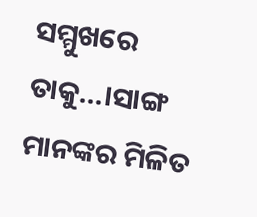ସମ୍ମୁଖରେ ତାକୁ...।ସାଙ୍ଗ ମାନଙ୍କର ମିଳିତ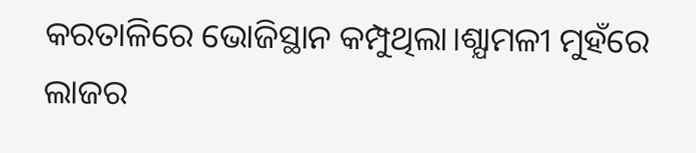କରତାଳିରେ ଭୋଜିସ୍ଥାନ କମ୍ପୁଥିଲା।ଶ୍ଯାମଳୀ ମୁହଁରେ ଲାଜର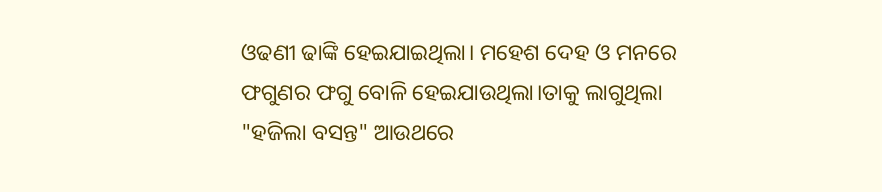ଓଢଣୀ ଢାଙ୍କି ହେଇଯାଇଥିଲା। ମହେଶ ଦେହ ଓ ମନରେ ଫଗୁଣର ଫଗୁ ବୋଳି ହେଇଯାଉଥିଲା।ତାକୁ ଲାଗୁଥିଲା "ହଜିଲା ବସନ୍ତ" ଆଉଥରେ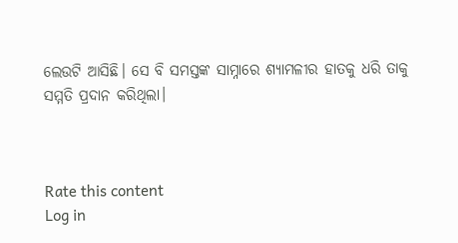ଲେଉଟି ଆସିଛି। ସେ ବି ସମସ୍ତଙ୍କ ସାମ୍ନାରେ ଶ୍ଯାମଳୀର ହାତକୁ ଧରି ତାକୁ ସମ୍ମତି ପ୍ରଦାନ କରିଥିଲା।



Rate this content
Log in